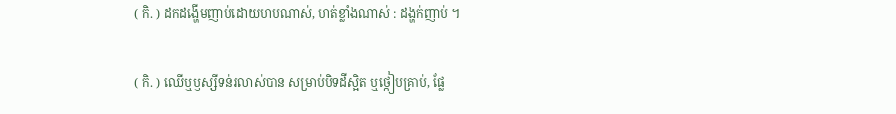( កិ. ) ដកដង្ហើមញាប់ដោយហបណាស់, ហត់ខ្លាំងណាស់ : ដង្ហក់ញាប់ ។

( កិ. ) ឈើឬឫស្សីទន់រលាស់បាន សម្រាប់បិទដីស្អិត ឬថ្កៀបគ្រាប់, ផ្លែ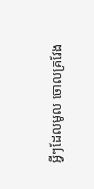អ្វីៗដែលមូល ចោលគ្រវែង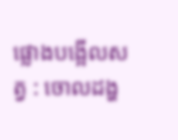ផ្លោងបង្អើលសត្វ : ចោលដង្ហ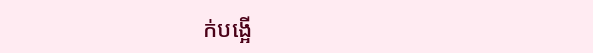ក់បង្អើ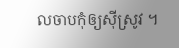លចាបកុំឲ្យស៊ីស្រូវ ។